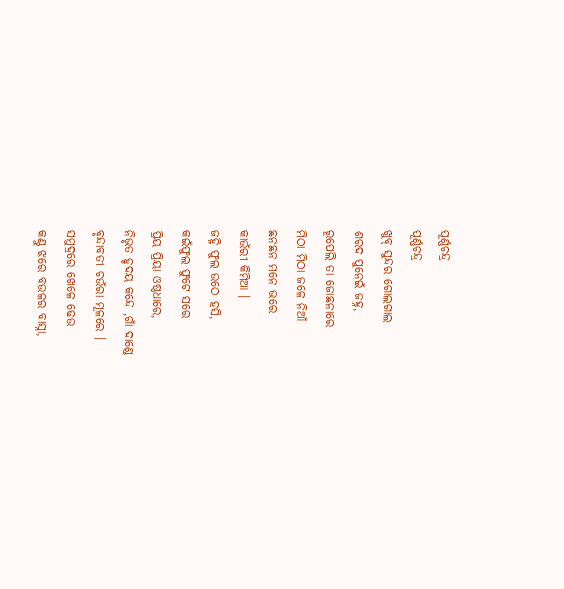ପୂର୍ଣ୍ଣଚନ୍ଦ୍ର
ପୂର୍ଣ୍ଣଚନ୍ଦ୍ର
ଖୁବ୍ ସୁନ୍ଦର ଗୋଲଗାଲ
ଶରଦ ପୁନେଇଁ ଜହ୍ନ,
ରୂପେଲି ତା ଜୋଛନାରେ
ମିଠା ମିଠା ଜଳେ ନିଆଁ
ଛନଛନ ମନେ ଭରେ
କାଉଁରୀ କିମିଆ ।
ଜହ୍ନି ଫୁଲ ଉଠେ ହସି,
କଇଁଫୁଲ ଫୁଟେ ସରେ
ପ୍ରିୟ ପ୍ରିୟା ଓଷ୍ଠଧାରେ,
ନିଭୃତ ହୃଦୟ କନ୍ଦେ ,ଗାଁ ଦାଣ୍ଡେ
ବୃନ୍ଦାବତୀ ଚଉଁରା ମୂଳରେ ।
ସମୁଦ୍ରରେ ଖେଳେ ଢେଉ
କଣ୍ଠୁ ଝରେ ବଉଳର ବାସ୍ନା,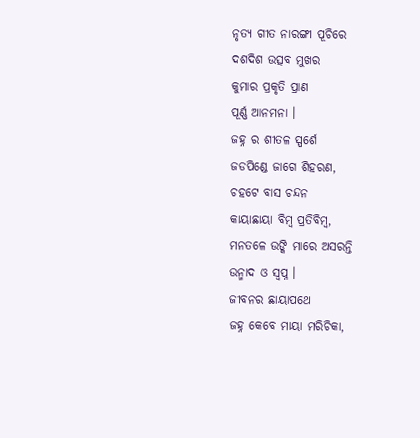ନୃତ୍ୟ ଗୀତ ନାରଙ୍ଗୀ ପୂଚିରେ
ଦଶଦିଶ ଉତ୍ସବ ମୁଖର
କୁମାର ପ୍ରକୃତି ପ୍ରାଣ
ପୂର୍ଣ୍ଣ ଆନମନା ।
ଜହ୍ନ ର ଶୀତଳ ସ୍ପର୍ଶେ
ଜଡପିଣ୍ଡେ ଜାଗେ ଶିହରଣ,
ଚହଟେ ବାସ ଚନ୍ଦନ
କାୟାଛାୟା ବିମ୍ବ ପ୍ରତିବିମ୍ବ,
ମନତଳେ ଉଙ୍କି ମାରେ ଅସରନ୍ତି
ଉନ୍ମାଦ ଓ ସ୍ୱପ୍ନ ।
ଜୀବନର ଛାୟାପଥେ
ଜହ୍ନ କେବେ ମାୟା ମରିଚିକା,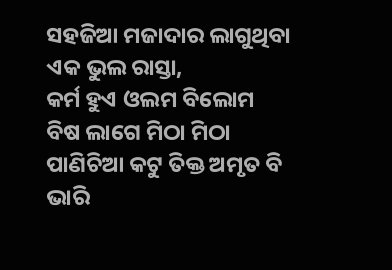ସହଜିଆ ମଜାଦାର ଲାଗୁଥିବା
ଏକ ଭୁଲ ରାସ୍ତା,
କର୍ମ ହୁଏ ଓଲମ ବିଲୋମ
ବିଷ ଲାଗେ ମିଠା ମିଠା
ପାଣିଚିଆ କଟୁ ତିକ୍ତ ଅମୃତ ବି
ଭାରି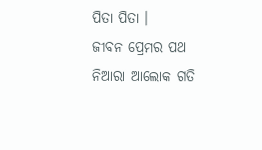ପିତା ପିତା ।
ଜୀବନ ପ୍ରେମର ପଥ
ନିଆରା ଆଲୋକ ଗତି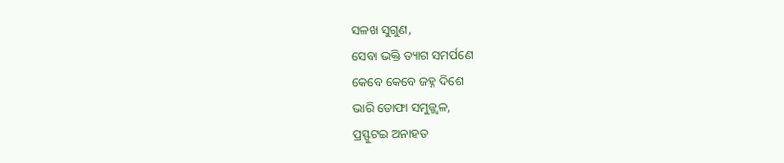ସଳଖ ସୁଗୁଣ,
ସେବା ଭକ୍ତି ତ୍ୟାଗ ସମର୍ପଣେ
କେବେ କେବେ ଜହ୍ନ ଦିଶେ
ଭାରି ତୋଫା ସମୁଜ୍ଜ୍ୱଳ,
ପ୍ରସ୍ଫୁଟଇ ଅନାହତ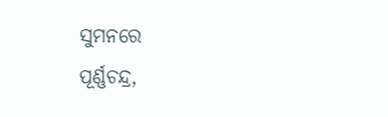ସୁମନରେ
ପୂର୍ଣ୍ଣଚନ୍ଦ୍ର,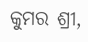କୁମର ଶ୍ରୀ,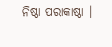ନିଷ୍ଠା ପରାକାଷ୍ଠା ।